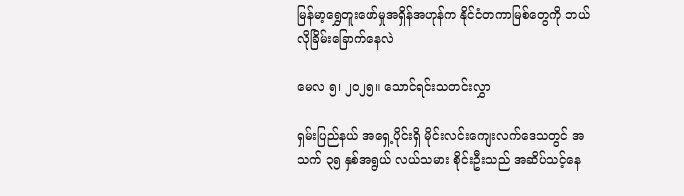မြန်မာ့ရွှေတူးဖော်မှုအရှိန်အဟုန်က နိုင်ငံတကာမြစ်တွေကို ဘယ်လိုခြိမ်းခြောက်နေလဲ

မေလ ၅၊ ၂၀၂၅။ သောင်ရင်းသတင်းလွှာ

ရှမ်းပြည်နယ် အရှေ့ပိုင်းရှိ မိုင်းလင်းကျေးလက်ဒေသတွင် အသက် ၃၅ နှစ်အရွယ် လယ်သမား စိုင်းဦးသည် အဆိပ်သင့်နေ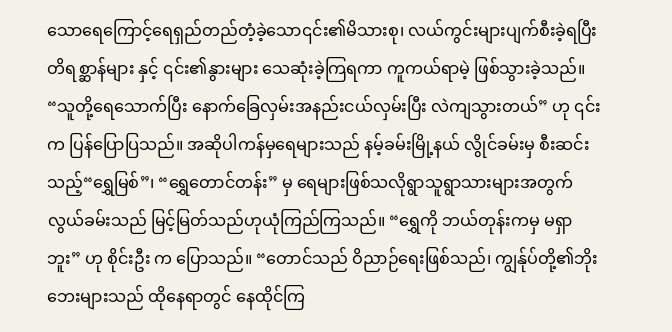သောရေကြောင့်ရေရှည်တည်တံ့ခဲ့သော၎င်း၏မိသားစု၊ လယ်ကွင်းများပျက်စီးခဲ့ရပြီးတိရစ္ဆာန်များ နှင့် ၎င်း၏နွားများ သေဆုံးခဲ့ကြရကာ ကူကယ်ရာမဲ့ ဖြစ်သွားခဲ့သည်။ “သူတို့ရေသောက်ပြီး နောက်ခြေလှမ်းအနည်းငယ်လှမ်းပြီး လဲကျသွားတယ်” ဟု ၎င်းက ပြန်ပြောပြသည်။ အဆိုပါကန်မှရေများသည် နမ့်ခမ်းမြို့နယ် လွိုင်ခမ်းမှ စီးဆင်းသည့်“ရွှေမြစ်”၊ “ရွှေတောင်တန်း” မှ ရေများဖြစ်သလိုရွာသူရွာသားများအတွက် လွယ်ခမ်းသည် မြင့်မြတ်သည်ဟုယုံကြည်ကြသည်။ “ရွှေကို ဘယ်တုန်းကမှ မရှာဘူး” ဟု စိုင်းဦး က ပြောသည်။ “တောင်သည် ဝိညာဉ်ရေးဖြစ်သည်၊ ကျွန်ုပ်တို့၏ဘိုးဘေးများသည် ထိုနေရာတွင် နေထိုင်ကြ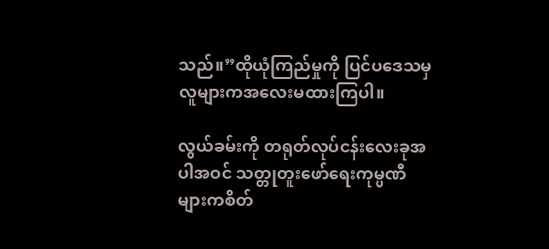သည်။”ထိုယုံကြည်မှုကို ပြင်ပဒေသမှလူများကအလေးမထားကြပါ။

လွယ်ခမ်းကို တရုတ်လုပ်ငန်းလေးခုအပါအဝင် သတ္တုတူးဖော်ရေးကုမ္ပဏီများကစိတ်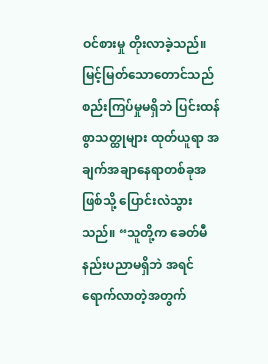ဝင်စားမှု တိုးလာခဲ့သည်။ မြင့်မြတ်သောတောင်သည် စည်းကြပ်မှုမရှိဘဲ ပြင်းထန်စွာသတ္ထုများ ထုတ်ယူရာ အချက်အချာနေရာတစ်ခုအဖြစ်သို့ ပြောင်းလဲသွားသည်။ “သူတို့က ခေတ်မီနည်းပညာမရှိဘဲ အရင်ရောက်လာတဲ့အတွက်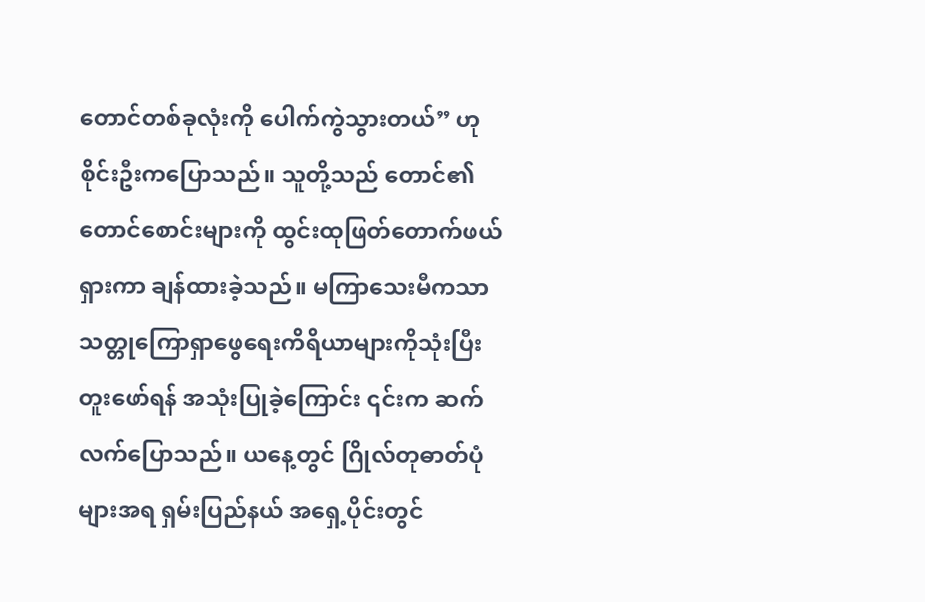တောင်တစ်ခုလုံးကို ပေါက်ကွဲသွားတယ်” ဟု စိုင်းဦးကပြောသည်။ သူတို့သည် တောင်၏တောင်စောင်းများကို ထွင်းထုဖြတ်တောက်ဖယ်ရှားကာ ချန်ထားခဲ့သည်။ မကြာသေးမီကသာ သတ္တုကြောရှာဖွေရေးကိရိယာများကိုသုံးပြီးတူးဖော်ရန် အသုံးပြုခဲ့ကြောင်း ၎င်းက ဆက်လက်ပြောသည်။ ယနေ့တွင် ဂြိုလ်တုဓာတ်ပုံများအရ ရှမ်းပြည်နယ် အရှေ့ပိုင်းတွင်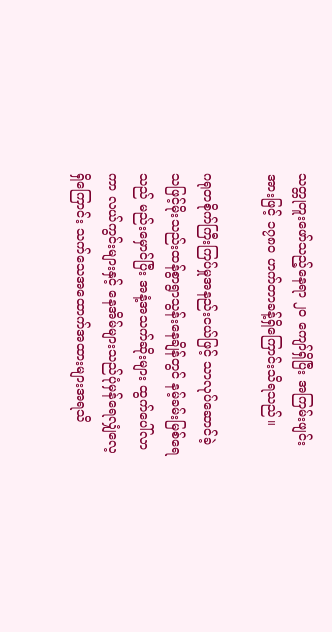သတ္တုတူးဖော်သည့်နေရာ ၂၀ ကျော်ရှိပြီး အကြမ်းဖျင်းအားဖြင့် ၁၇၈၀ ဟက်တာခန့်ရှိကြောင်းသိရသည်။

ဂရုတစိုက်ကြီးကြပ်မှုအနည်းငယ်ဖြင့် သာလုပ်ဆောင်ခဲ့သဖြင့်မိုးသည်းထန်စွာရွာသွန်းနေချိန်တွင် နမ့်ခမ်းမြစ်ရေသည် မည်းမှောင်ပြီး အနံ့အသက်ဆိုးများ ထွက်ပေါ်လာကာ လယ်ကွင်းများနှင့် နေအိမ်များသည်ပုံမှန်ရေလျှံလေ့ရှိကြောင်း သက်သေအထောက်အထားများအရသိ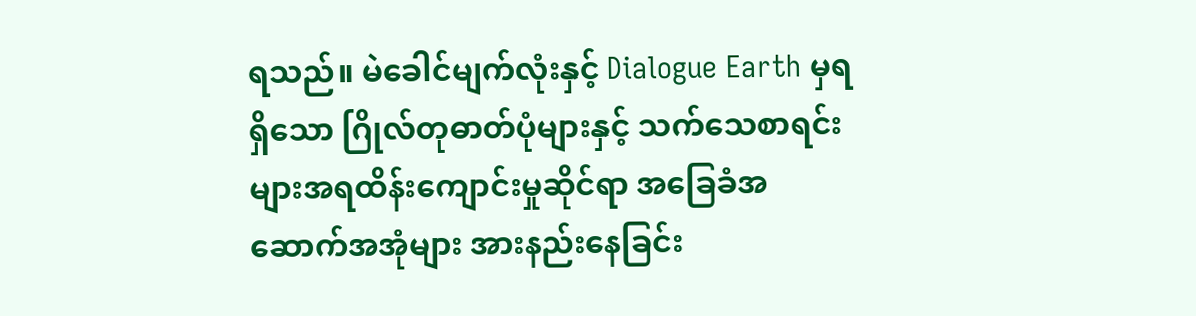ရသည်။ မဲခေါင်မျက်လုံးနှင့် Dialogue Earth မှရရှိသော ဂြိုလ်တုဓာတ်ပုံများနှင့် သက်သေစာရင်းများအရထိန်းကျောင်းမှုဆိုင်ရာ အခြေခံအဆောက်အအုံများ အားနည်းနေခြင်း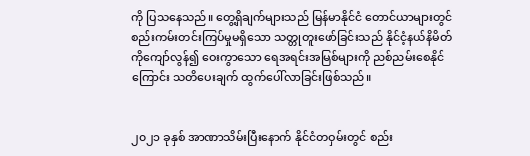ကို ပြသနေသည်။ တွေ့ရှိချက်များသည် မြန်မာနိုင်ငံ တောင်ယာများတွင် စည်းကမ်းတင်းကြပ်မှုမရှိသော သတ္တုတူးဖော်ခြင်းသည် နိုင်ငံ့နယ်နိမိတ်ကိုကျော်လွန်၍ ဝေးကွာသော ရေအရင်းအမြစ်များကို ညစ်ညမ်းစေနိုင်ကြောင်း သတိပေးချက် ထွက်ပေါ်လာခြင်းဖြစ်သည်။


၂၀၂၁ ခုနှစ် အာဏာသိမ်းပြီးနောက် နိုင်ငံတဝှမ်းတွင် စည်း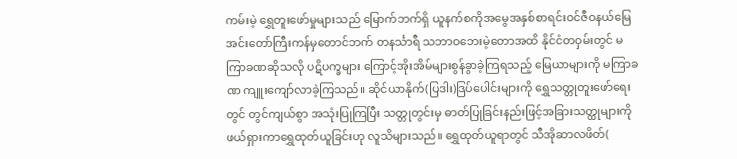ကမ်းမဲ့ ရွှေတူးဖော်မှုများသည် မြောက်ဘက်ရှိ ယူနက်စကိုအမွေအနှစ်စာရင်းဝင်ဇီဝနယ်မြေ အင်းတော်ကြီးကန်မှတောင်ဘက် တနင်္သာရီ သဘာဝဘေးမဲ့တောအထိ နိုင်ငံတဝှမ်းတွင် မကြာခဏဆိုသလို ပဋိပက္ခများ ကြောင့်အိုးအိမ်များစွန်ခွာခဲ့ကြရသည့် မြေယာများကို မကြာခဏ ကျူးကျော်လာခဲ့ကြသည်။ ဆိုင်ယာနိုက်(ပြဒါး)ဒြပ်ပေါင်းများကို ရွှေသတ္တုတူးဖော်ရေးတွင် တွင်ကျယ်စွာ အသုံးပြုကြပြီး သတ္တုတွင်းမှ ဓာတ်ပြုခြင်းနည်းဖြင့်အခြားသတ္ထုများကိုဖယ်ရှားကာရွှေထုတ်ယူခြင်းဟု လူသိများသည်။ ရွှေထုတ်ယူရာတွင် သီအိုဆာလဖိတ်(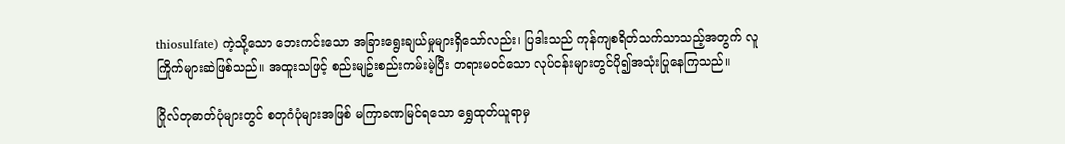thiosulfate) ကဲ့သို့သော ဘေးကင်းသော အခြားရွေးချယ်မှုများရှိသော်လည်း၊ ပြဒါးသည် ကုန်ကျစရိတ်သက်သာသည့်အတွက် လူကြိုက်များဆဲဖြစ်သည်။ အထူးသဖြင့် စည်းမျဥ်းစည်းကမ်းမဲ့ပြီး တရားမဝင်သော လုပ်ငန်းများတွင်ပို၍အသုံးပြုနေကြသည်။

ဂြိုလ်တုဓာတ်ပုံများတွင် စတုဂံပုံများအဖြစ် မကြာခဏမြင်ရသော ရွှေထုတ်ယူရာမှ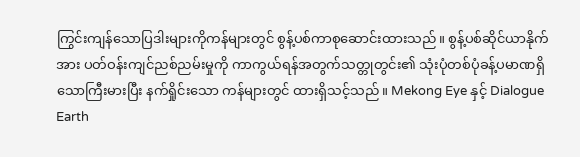ကြွင်းကျန်သောပြဒါးများကိုကန်များတွင် စွန့်ပစ်ကာစုဆောင်းထားသည်။ စွန့်ပစ်ဆိုင်ယာနိုက်အား ပတ်ဝန်းကျင်ညစ်ညမ်းမှုကို ကာကွယ်ရန်အတွက်သတ္တုတွင်း၏ သုံးပုံတစ်ပုံခန့်ပမာဏရှိသောကြီးမားပြီး နက်ရှိုင်းသော ကန်များတွင် ထားရှိသင့်သည်။ Mekong Eye နှင့် Dialogue Earth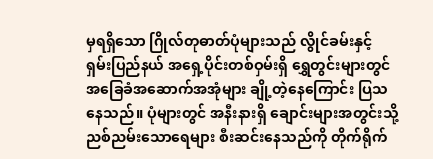မှရရှိသော ဂြိုလ်တုဓာတ်ပုံများသည် လွိုင်ခမ်းနှင့် ရှမ်းပြည်နယ် အရှေ့ပိုင်းတစ်ဝှမ်းရှိ ရွှေတွင်းများတွင် အခြေခံအဆောက်အအုံများ ချို့တဲ့နေကြောင်း ပြသနေသည်။ ပုံများတွင် အနီးနားရှိ ချောင်းများအတွင်းသို့ ညစ်ညမ်းသောရေများ စီးဆင်းနေသည်ကို တိုက်ရိုက်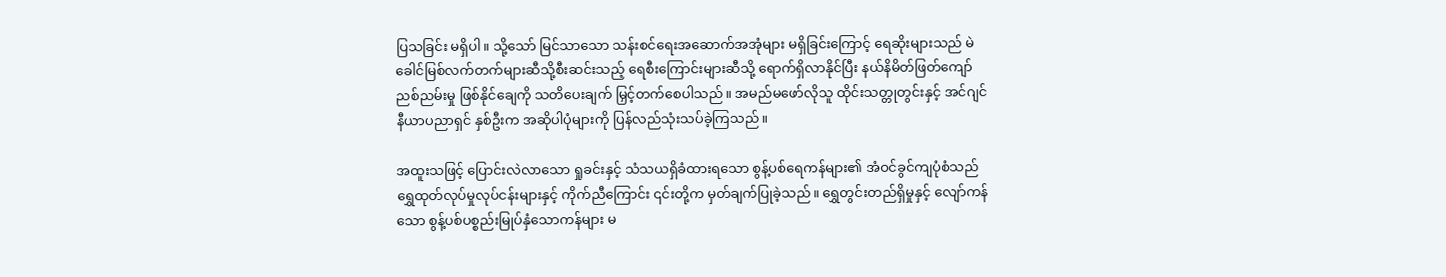ပြသခြင်း မရှိပါ။ သို့သော် မြင်သာသော သန်းစင်ရေးအဆောက်အအုံများ မရှိခြင်းကြောင့် ရေဆိုးများသည် မဲခေါင်မြစ်လက်တက်များဆီသို့စီးဆင်းသည့် ရေစီးကြောင်းများဆီသို့ ရောက်ရှိလာနိုင်ပြီး နယ်နိမိတ်ဖြတ်ကျော် ညစ်ညမ်းမှု ဖြစ်နိုင်ချေကို သတိပေးချက် မြှင့်တက်စေပါသည်။ အမည်မဖော်လိုသူ ထိုင်းသတ္တုတွင်းနှင့် အင်ဂျင်နီယာပညာရှင် နှစ်ဦးက အဆိုပါပုံများကို ပြန်လည်သုံးသပ်ခဲ့ကြသည်။

အထူးသဖြင့် ပြောင်းလဲလာသော ရှုခင်းနှင့် သံသယရှိခံထားရသော စွန့်ပစ်ရေကန်များ၏ အံဝင်ခွင်ကျပုံစံသည် ရွှေထုတ်လုပ်မှုလုပ်ငန်းများနှင့် ကိုက်ညီကြောင်း ၎င်းတို့က မှတ်ချက်ပြုခဲ့သည်။ ရွှေတွင်းတည်ရှိမှုနှင့် လျော်ကန်သော စွန့်ပစ်ပစ္စည်းမြုပ်နှံသောကန်များ မ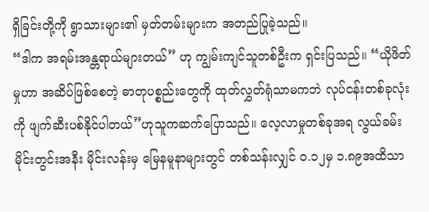ရှိခြင်းတို့ကို ရွာသားများ၏ မှတ်တမ်းများက အတည်ပြုခဲ့သည်။
“ဒါက အရမ်းအန္တရာယ်များတယ်” ဟု ကျွမ်းကျင်သူတစ်ဦးက ရှင်းပြသည်။ “ယိုဖိတ်မှုဟာ အဆိပ်ဖြစ်စေတဲ့ ဓာတုပစ္စည်းတွေကို ထုတ်လွှတ်ရုံသာမကဘဲ လုပ်ငန်းတစ်ခုလုံးကို ဖျက်ဆီးပစ်နိုင်ပါတယ်”ဟုသူကဆက်ပြောသည်။ လေ့လာမှုတစ်ခုအရ လွယ်ခမ်းမိုင်းတွင်းအနီး မိုင်းလန်းမှ မြေနမူနာများတွင် တစ်သန်းလျှင် ၀.၁၂မှ ၁.၈၉အထိသာ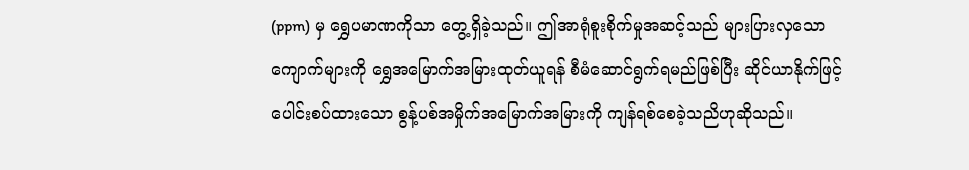(ppm) မှ ရွှေပမာဏကိုသာ တွေ့ရှိခဲ့သည်။ ဤအာရုံစူးစိုက်မှုအဆင့်သည် များပြားလှသောကျောက်များကို ရွှေအမြောက်အမြားထုတ်ယူရန် စီမံဆောင်ရွက်ရမည်ဖြစ်ပြီး ဆိုင်ယာနိုက်ဖြင့် ပေါင်းစပ်ထားသော စွန့်ပစ်အမှိုက်အမြောက်အမြားကို ကျန်ရစ်စေခဲ့သညိဟုဆိုသည်။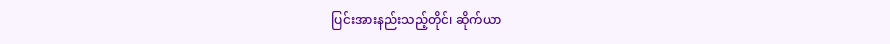ပြင်းအားနည်းသည့်တိုင်၊ ဆိုက်ယာ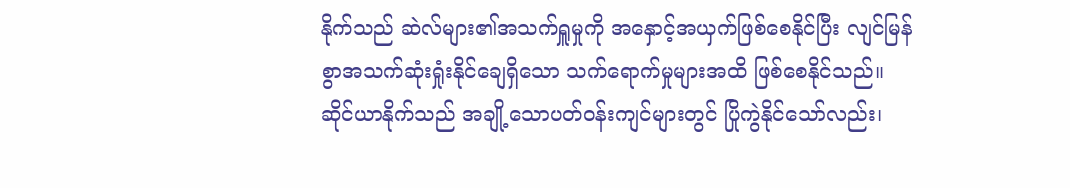နိုက်သည် ဆဲလ်များ၏အသက်ရှူမှုကို အနှောင့်အယှက်ဖြစ်စေနိုင်ပြီး လျင်မြန်စွာအသက်ဆုံးရှုံးနိုင်ချေရှိသော သက်ရောက်မှုများအထိ ဖြစ်စေနိုင်သည်။ဆိုင်ယာနိုက်သည် အချို့သောပတ်ဝန်းကျင်များတွင် ပြိုကွဲနိုင်သော်လည်း၊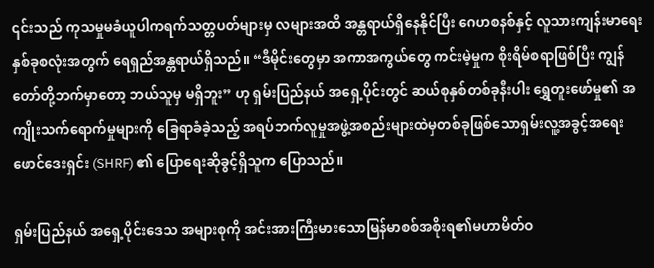၎င်းသည် ကုသမှုမခံယူပါကရက်သတ္တပတ်များမှ လများအထိ အန္တရာယ်ရှိနေနိုင်ပြီး ဂေဟစနစ်နှင့် လူသားကျန်းမာရေး နှစ်ခုစလုံးအတွက် ရေရှည်အန္တရာယ်ရှိသည်။ “ဒီမိုင်းတွေမှာ အကာအကွယ်တွေ ကင်းမဲ့မှုက စိုးရိမ်စရာဖြစ်ပြီး ကျွန်တော်တို့ဘက်မှာတော့ ဘယ်သူမှ မရှိဘူး” ဟု ရှမ်းပြည်နယ် အရှေ့ပိုင်းတွင် ဆယ်စုနှစ်တစ်ခုနီးပါး ရွှေတူးဖော်မှု၏ အကျိုးသက်ရောက်မှုများကို ခြေရာခံခဲ့သည့် အရပ်ဘက်လူမှုအဖွဲ့အစည်းများထဲမှတစ်ခုဖြစ်သောရှမ်းလူ့အခွင့်အရေးဖောင်ဒေးရှင်း (SHRF) ၏ ပြောရေးဆိုခွင့်ရှိသူက ပြောသည်။

ရှမ်းပြည်နယ် အရှေ့ပိုင်းဒေသ အများစုကို အင်းအားကြီးမားသောမြန်မာစစ်အစိုးရ၏မဟာမိတ်ဝ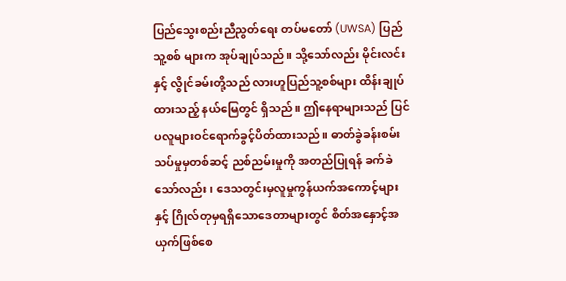ပြည်သွေးစည်းညီညွတ်ရေး တပ်မတော် (UWSA) ပြည်သူ့စစ် များက အုပ်ချုပ်သည်။ သို့သော်လည်း မိုင်းလင်းနှင့် လွိုင်ခမ်းတို့သည် လားဟူပြည်သူ့စစ်များ ထိန်းချုပ်ထားသည့် နယ်မြေတွင် ရှိသည်။ ဤနေရာများသည် ပြင်ပလူများဝင်ရောက်ခွင့်ပိတ်ထားသည်။ ဓာတ်ခွဲခန်းစမ်းသပ်မှုမှတစ်ဆင့် ညစ်ညမ်းမှုကို အတည်ပြုရန် ခက်ခဲသော်လည်း၊ ဒေသတွင်းမှလူမှုကွန်ယက်အကောင့်များနှင့် ဂြိုလ်တုမှရရှိသောဒေတာများတွင် စိတ်အနှောင့်အယှက်ဖြစ်စေ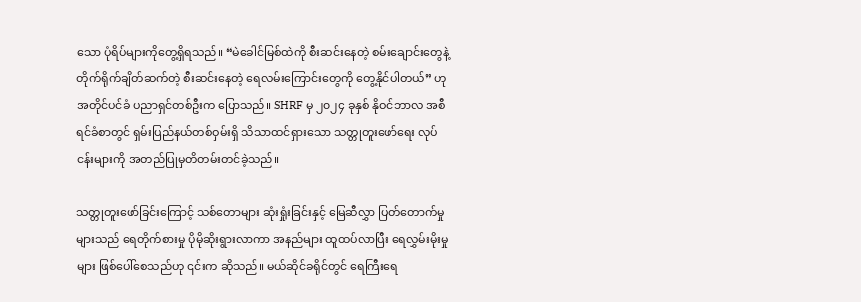သော ပုံရိပ်များကိုတွေ့ရှိရသည်။ “မဲခေါင်မြစ်ထဲကို စီးဆင်းနေတဲ့ စမ်းချောင်းတွေနဲ့ တိုက်ရိုက်ချိတ်ဆက်တဲ့ စီးဆင်းနေတဲ့ ရေလမ်းကြောင်းတွေကို တွေ့နိုင်ပါတယ်” ဟု အတိုင်ပင်ခံ ပညာရှင်တစ်ဦးက ပြောသည်။ SHRF မှ ၂၀၂၄ ခုနှစ် နိုဝင်ဘာလ အစီရင်ခံစာတွင် ရှမ်းပြည်နယ်တစ်ဝှမ်းရှိ သိသာထင်ရှားသော သတ္တုတူးဖော်ရေး လုပ်ငန်းများကို အတည်ပြုမှတိတမ်းတင်ခဲ့သည်။

သတ္တုတူးဖော်ခြင်းကြောင့် သစ်တောများ ဆုံးရှုံးခြင်းနှင့် မြေဆီလွှာ ပြတ်တောက်မှုများသည် ရေတိုက်စားမှု ပိုမိုဆိုးရွားလာကာ အနည်များ ထူထပ်လာပြီး ရေလွှမ်းမိုးမှုများ ဖြစ်ပေါ်စေသည်ဟု ၎င်းက ဆိုသည်။ မယ်ဆိုင်ခရိုင်တွင် ရေကြီးရေ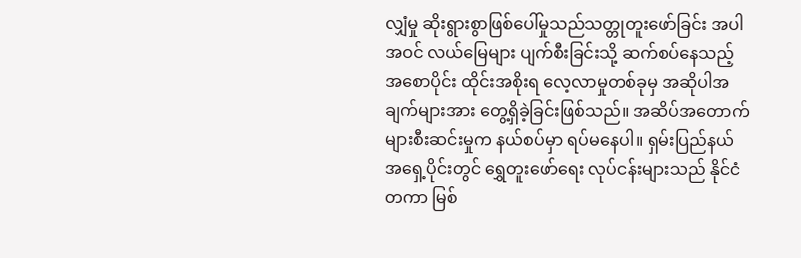လျှံမှု ဆိုးရွားစွာဖြစ်ပေါ်မှုသည်သတ္တုတူးဖော်ခြင်း အပါအဝင် လယ်မြေများ ပျက်စီးခြင်းသို့ ဆက်စပ်နေသည့် အစောပိုင်း ထိုင်းအစိုးရ လေ့လာမှုတစ်ခုမှ အဆိုပါအချက်များအား တွေ့ရှိခဲ့ခြင်းဖြစ်သည်။ အဆိပ်အတောက်များစီးဆင်းမှုက နယ်စပ်မှာ ရပ်မနေပါ။ ရှမ်းပြည်နယ် အရှေ့ပိုင်းတွင် ရွှေတူးဖော်ရေး လုပ်ငန်းများသည် နိုင်ငံတကာ မြစ်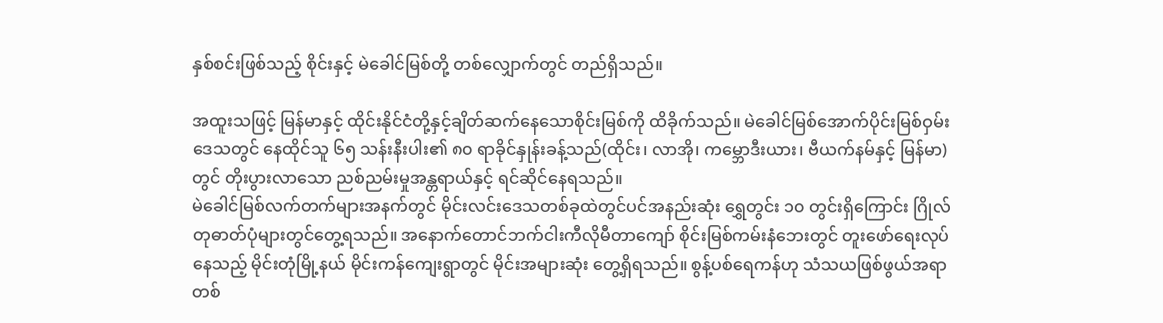နှစ်စင်းဖြစ်သည့် စိုင်းနှင့် မဲခေါင်မြစ်တို့ တစ်လျှောက်တွင် တည်ရှိသည်။

အထူးသဖြင့် မြန်မာနှင့် ထိုင်းနိုင်ငံတို့နှင့်ချိတ်ဆက်နေသောစိုင်းမြစ်ကို ထိခိုက်သည်။ မဲခေါင်မြစ်အောက်ပိုင်းမြစ်ဝှမ်းဒေသတွင် နေထိုင်သူ ၆၅ သန်းနီးပါး၏ ၈၀ ရာခိုင်နှုန်းခန့်သည်(ထိုင်း၊ လာအို၊ ကမ္ဘောဒီးယား၊ ဗီယက်နမ်နှင့် မြန်မာ) တွင် တိုးပွားလာသော ညစ်ညမ်းမှုအန္တရာယ်နှင့် ရင်ဆိုင်နေရသည်။
မဲခေါင်မြစ်လက်တက်များအနက်တွင် မိုင်းလင်းဒေသတစ်ခုထဲတွင်ပင်အနည်းဆုံး ရွှေတွင်း ၁၀ တွင်းရှိကြောင်း ဂြိုလ်တုဓာတ်ပုံများတွင်တွေ့ရသည်။ အနောက်တောင်ဘက်ငါးကီလိုမီတာကျော် စိုင်းမြစ်ကမ်းနံဘေးတွင် တူးဖော်ရေးလုပ်နေသည့် မိုင်းတုံမြို့နယ် မိုင်းကန်ကျေးရွာတွင် မိုင်းအများဆုံး တွေ့ရှိရသည်။ စွန့်ပစ်ရေကန်ဟု သံသယဖြစ်ဖွယ်အရာတစ်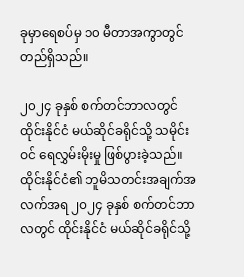ခုမှာရေစပ်မှ ၁၀ မီတာအကွာတွင် တည်ရှိသည်။

၂၀၂၄ ခုနှစ် စက်တင်ဘာလတွင် ထိုင်းနိုင်ငံ မယ်ဆိုင်ခရိုင်သို့ သမိုင်းဝင် ရေလွှမ်းမိုးမှု ဖြစ်ပွားခဲ့သည်။ ထိုင်းနိုင်ငံ၏ ဘူမိသတင်းအချက်အလက်အရ ၂၀၂၄ ခုနှစ် စက်တင်ဘာလတွင် ထိုင်းနိုင်ငံ မယ်ဆိုင်ခရိုင်သို့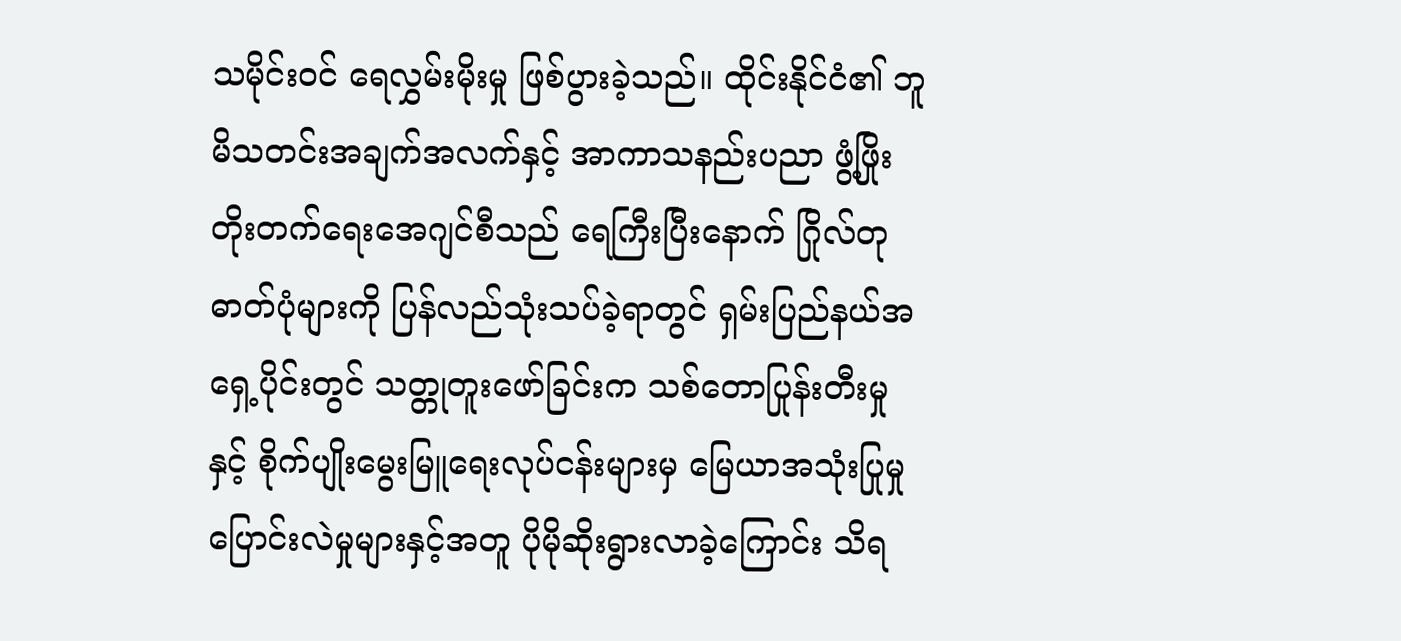သမိုင်းဝင် ရေလွှမ်းမိုးမှု ဖြစ်ပွားခဲ့သည်။ ထိုင်းနိုင်ငံ၏ ဘူမိသတင်းအချက်အလက်နှင့် အာကာသနည်းပညာ ဖွံ့ဖြိုးတိုးတက်ရေးအေဂျင်စီသည် ရေကြီးပြီးနောက် ဂြိုလ်တုဓာတ်ပုံများကို ပြန်လည်သုံးသပ်ခဲ့ရာတွင် ရှမ်းပြည်နယ်အရှေ့ပိုင်းတွင် သတ္တုတူးဖော်ခြင်းက သစ်တောပြုန်းတီးမှုနှင့် စိုက်ပျိုးမွေးမြူရေးလုပ်ငန်းများမှ မြေယာအသုံးပြုမှု ပြောင်းလဲမှုများနှင့်အတူ ပိုမိုဆိုးရွားလာခဲ့ကြောင်း သိရ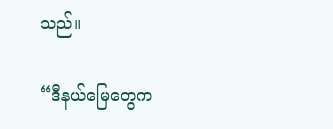သည်။

“ဒီနယ်မြေတွေက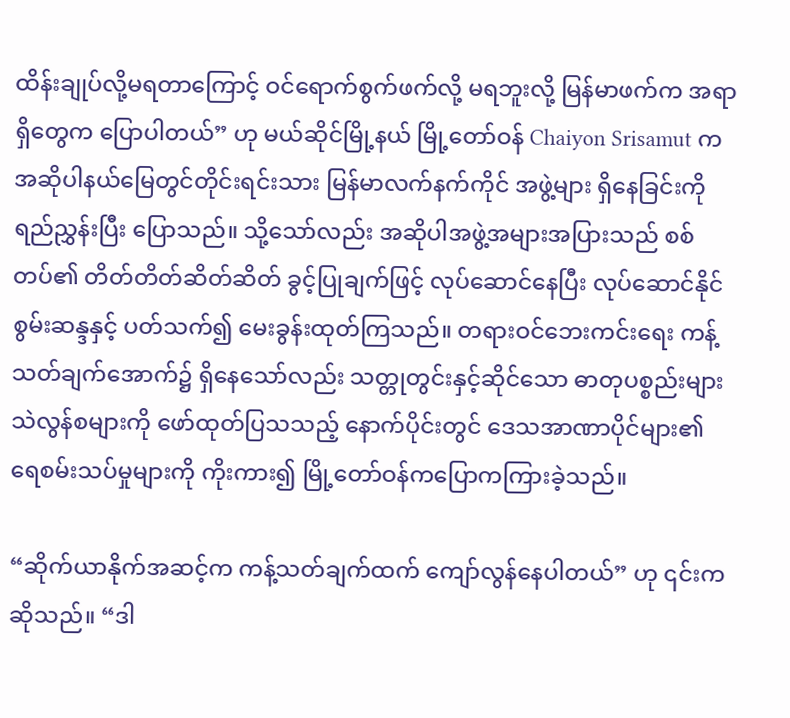ထိန်းချုပ်လို့မရတာကြောင့် ဝင်ရောက်စွက်ဖက်လို့ မရဘူးလို့ မြန်မာဖက်က အရာရှိတွေက ပြောပါတယ်” ဟု မယ်ဆိုင်မြို့နယ် မြို့တော်ဝန် Chaiyon Srisamut က အဆိုပါနယ်မြေတွင်တိုင်းရင်းသား မြန်မာလက်နက်ကိုင် အဖွဲ့များ ရှိနေခြင်းကို ရည်ညွှန်းပြီး ပြောသည်။ သို့သော်လည်း အဆိုပါအဖွဲ့အများအပြားသည် စစ်တပ်၏ တိတ်တိတ်ဆိတ်ဆိတ် ခွင့်ပြုချက်ဖြင့် လုပ်ဆောင်နေပြီး လုပ်ဆောင်နိုင်စွမ်းဆန္ဒနှင့် ပတ်သက်၍ မေးခွန်းထုတ်ကြသည်။ တရားဝင်ဘေးကင်းရေး ကန့်သတ်ချက်အောက်၌ ရှိနေသော်လည်း သတ္တုတွင်းနှင့်ဆိုင်သော ဓာတုပစ္စည်းများ သဲလွန်စများကို ဖော်ထုတ်ပြသသည့် နောက်ပိုင်းတွင် ဒေသအာဏာပိုင်များ၏ ရေစမ်းသပ်မှုများကို ကိုးကား၍ မြို့တော်ဝန်ကပြောကကြားခဲ့သည်။

“ဆိုက်ယာနိုက်အဆင့်က ကန့်သတ်ချက်ထက် ကျော်လွန်နေပါတယ်” ဟု ၎င်းက ဆိုသည်။ “ဒါ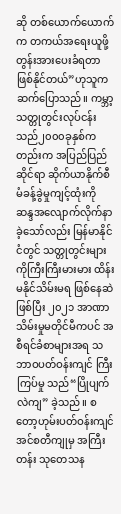ဆို တစ်ယောက်ယောက်က တကယ်အရေးယူဖို့ တွန်းအားပေးခံရတာ ဖြစ်နိုင်တယ်”ဟုသူကဆက်ပြောသည်။ ကမ္ဘာ့သတ္တုတွင်းလုပ်ငန်းသည်၂၀၀၀ခုနှစ်ကတည်းက အပြည်ပြည်ဆိုင်ရာ ဆိုက်ယာနိုက်စီမံခန့်ခွဲမှုကျင့်ထုံးကို ဆန္ဒအလျောက်လိုက်နာခဲ့သော်လည်း မြန်မာနိုင်ငံတွင် သတ္တုတွင်းများကိုကြီးကြီးမားမား ထိန်းမနိုင်သိမ်းမရ ဖြစ်နေဆဲဖြစ်ပြီး ၂၀၂၁ အာဏာသိမ်းမှုမတိုင်မီကပင် အစီရင်ခံစာများအရ သဘာဝပတ်ဝန်းကျင် ကြီးကြပ်မှု သည်“ပြိုပျက်လဲကျ” ခဲ့သည်။ စတော့ဟုမ်းပတ်ဝန်းကျင် အင်စတီကျုမှ အကြီးတန်း သုတေသန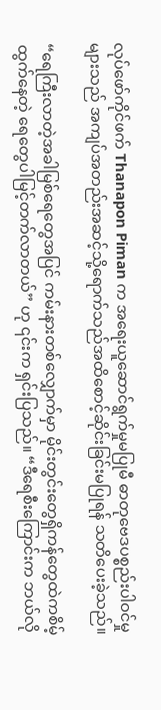လုပ်ဖော်ကိုင်ဖက် Thanapon Piman က အရေးယူဆောင်ရွက်မှုမပြုမီ ဓာတုဗေဒပစ္စည်းပါဝင်မှုများသည် အကျပ်အတည်းအဆင့်သို့ရောက်သည်အထိစောင့်ဆိုင်းခြင်းမပြုရန် သတိပေးခဲ့သည်။

“ရေကြီးလာတဲ့အခါမြစ်ရေတွေအပြင် ကမ်းနားတစ်လျှောက်မှာ မိုင်းတွင်းတွေရှိကန်တွေထဲကစိမ့်ထွက်နေတဲ့ ရေတွေပါမြင့်တက်လာတယ်” ဟု ၎င်းက ရှင်းပြသည်။ “ဒီရေစီးကြောင်းက ဘယ်လို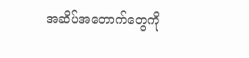အဆိပ်အတောက်တွေကို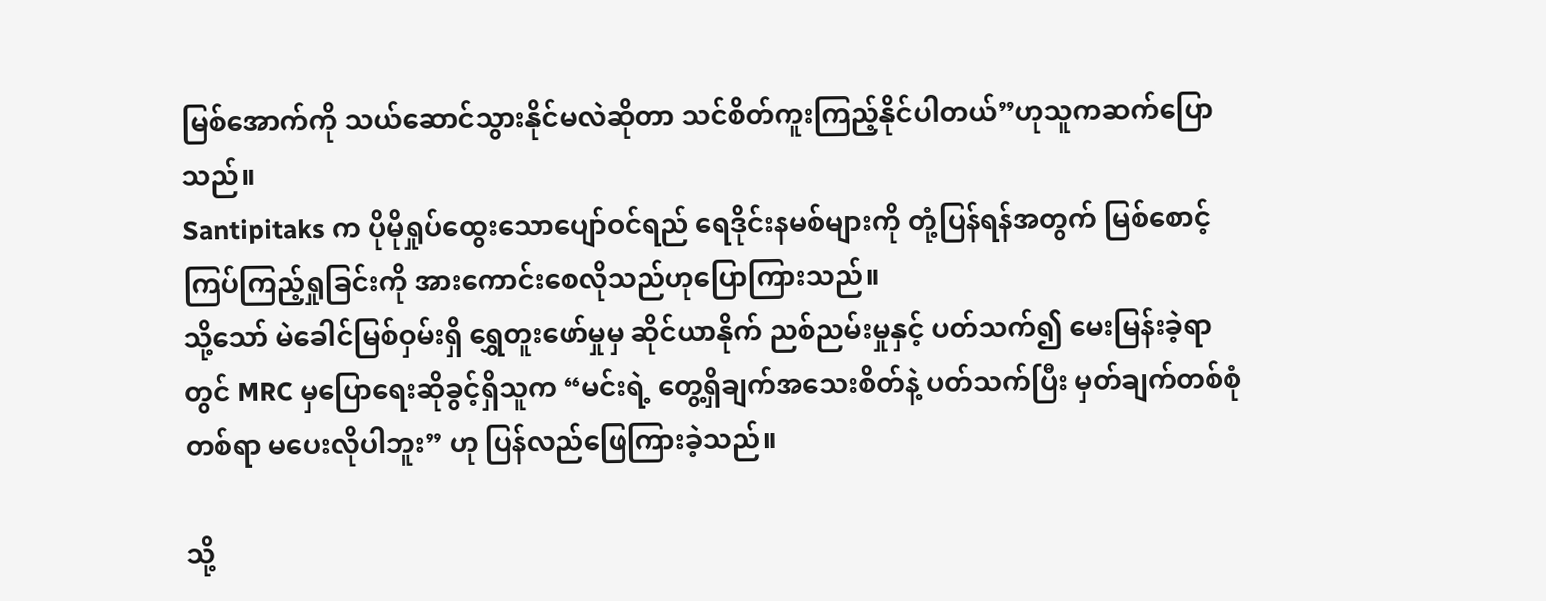မြစ်အောက်ကို သယ်ဆောင်သွားနိုင်မလဲဆိုတာ သင်စိတ်ကူးကြည့်နိုင်ပါတယ်”ဟုသူကဆက်ပြောသည်။
Santipitaks က ပိုမိုရှုပ်ထွေးသောပျော်ဝင်ရည် ရေဒိုင်းနမစ်များကို တုံ့ပြန်ရန်အတွက် မြစ်စောင့်ကြပ်ကြည့်ရှုခြင်းကို အားကောင်းစေလိုသည်ဟုပြောကြားသည်။
သို့သော် မဲခေါင်မြစ်ဝှမ်းရှိ ရွှေတူးဖော်မှုမှ ဆိုင်ယာနိုက် ညစ်ညမ်းမှုနှင့် ပတ်သက်၍ မေးမြန်းခဲ့ရာတွင် MRC မှပြောရေးဆိုခွင့်ရှိသူက “မင်းရဲ့ တွေ့ရှိချက်အသေးစိတ်နဲ့ ပတ်သက်ပြီး မှတ်ချက်တစ်စုံတစ်ရာ မပေးလိုပါဘူး” ဟု ပြန်လည်ဖြေကြားခဲ့သည်။

သို့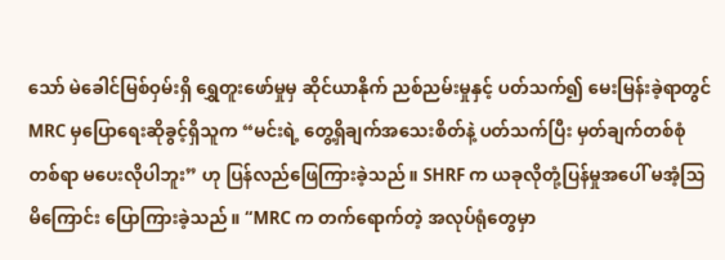သော် မဲခေါင်မြစ်ဝှမ်းရှိ ရွှေတူးဖော်မှုမှ ဆိုင်ယာနိုက် ညစ်ညမ်းမှုနှင့် ပတ်သက်၍ မေးမြန်းခဲ့ရာတွင် MRC မှပြောရေးဆိုခွင့်ရှိသူက “မင်းရဲ့ တွေ့ရှိချက်အသေးစိတ်နဲ့ ပတ်သက်ပြီး မှတ်ချက်တစ်စုံတစ်ရာ မပေးလိုပါဘူး” ဟု ပြန်လည်ဖြေကြားခဲ့သည်။ SHRF က ယခုလိုတုံ့ပြန်မှုအပေါ် မအံ့သြမိကြောင်း ပြောကြားခဲ့သည်။ “MRC က တက်ရောက်တဲ့ အလုပ်ရုံတွေမှာ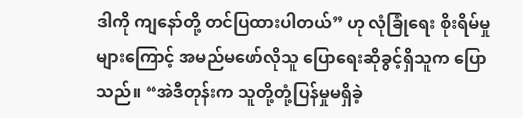ဒါကို ကျနော်တို့ တင်ပြထားပါတယ်” ဟု လုံခြုံရေး စိုးရိမ်မှုများကြောင့် အမည်မဖော်လိုသူ ပြောရေးဆိုခွင့်ရှိသူက ပြောသည်။ “အဲဒီတုန်းက သူတို့တုံ့ပြန်မှုမရှိခဲ့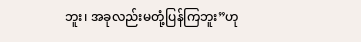ဘူး၊ အခုလည်းမတုံ့ပြန်ကြဘူး”ဟု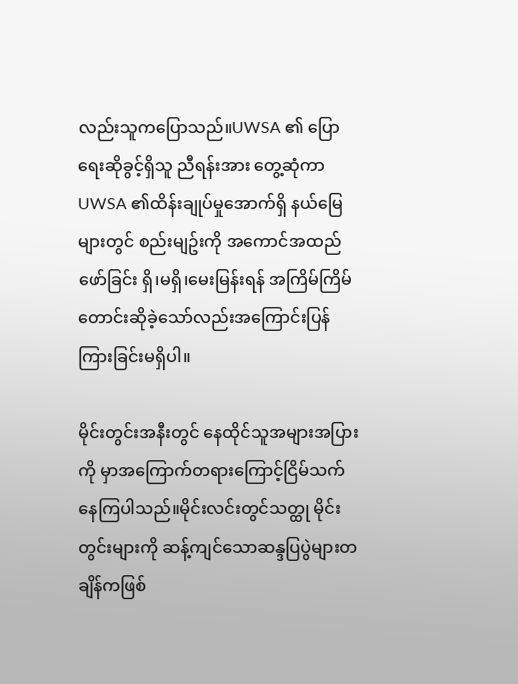လည်းသူကပြောသည်။UWSA ၏ ပြောရေးဆိုခွင့်ရှိသူ ညီရန်းအား တွေ့ဆုံကာ UWSA ၏ထိန်းချုပ်မှုအောက်ရှိ နယ်မြေများတွင် စည်းမျဥ်းကို အကောင်အထည်ဖော်ခြင်း ရှိ၊မရှိ၊မေးမြန်းရန် အကြိမ်ကြိမ်တောင်းဆိုခဲ့သော်လည်းအကြောင်းပြန်ကြားခြင်းမရှိပါ။

မိုင်းတွင်းအနီးတွင် နေထိုင်သူအများအပြားကို မှာအကြောက်တရားကြောင့်ငြိမ်သက်နေကြပါသည်။မိုင်းလင်းတွင်သတ္ထု မိုင်းတွင်းများကို ဆန့်ကျင်သောဆန္ဒပြပွဲများတချိန်ကဖြစ်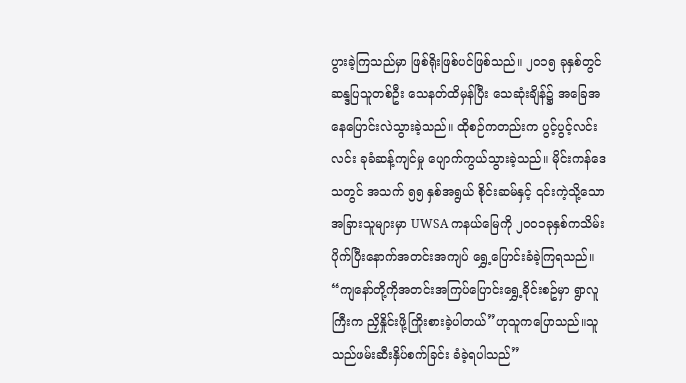ပွားခဲ့ကြသည်မှာ ဖြစ်ရိုးဖြစ်ပင်ဖြစ်သည်။ ၂၀၁၅ ခုနှစ်တွင် ဆန္ဒပြသူတစ်ဦး သေနတ်ထိမှန်ပြီး သေဆုံးချိန်၌ အခြေအနေပြောင်းလဲသွားခဲ့သည်။ ထိုစဉ်ကတည်းက ပွင့်ပွင့်လင်းလင်း ခုခံဆန့်ကျင်မှု ပျောက်ကွယ်သွားခဲ့သည်။ မိုင်းကန်ဒေသတွင် အသက် ၅၅ နှစ်အရွယ် စိုင်းဆမ်နှင့် ၎င်းကဲ့သို့သော အခြားသူများမှာ UWSA ကနယ်မြေကို ၂၀၀၁ခုနှစ်ကသိမ်းပိုက်ပြီးနောက်အတင်းအကျပ် ရွှေ့ပြောင်းခံခဲ့ကြရသည်။ “ကျနော်တို့ကိုအတင်းအကြပ်ပြောင်းရွှေ့ခိုင်းစဥ်မှာ ရွာလူကြီးက ညှိနှိုင်းဖို့ကြိုးစားခဲ့ပါတယ်”ဟုသူကပြောသည်။သူသည်ဖမ်းဆီးနှိပ်စက်ခြင်း ခံခဲ့ရပါသည်”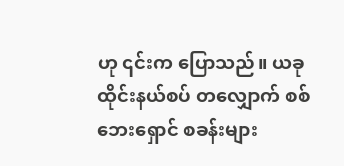ဟု ၎င်းက ပြောသည်။ ယခု ထိုင်းနယ်စပ် တလျှောက် စစ်ဘေးရှောင် စခန်းများ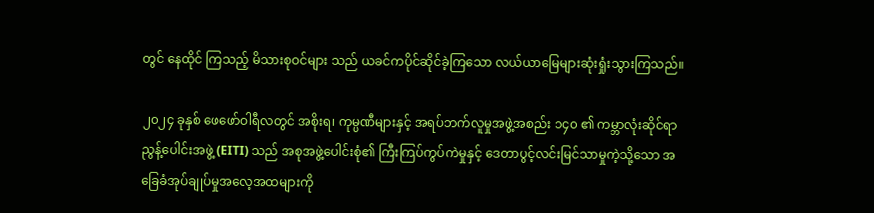တွင် နေထိုင် ကြသည့် မိသားစုဝင်များ သည် ယခင်ကပိုင်ဆိုင်ခဲ့ကြသော လယ်ယာမြေများဆုံးရှုံးသွားကြသည်။

၂၀၂၄ ခုနှစ် ဖေဖော်ဝါရီလတွင် အစိုးရ၊ ကုမ္ပဏီများနှင့် အရပ်ဘက်လူမှုအဖွဲ့အစည်း ၁၄၀ ၏ ကမ္ဘာလုံးဆိုင်ရာညွန့်ပေါင်းအဖွဲ့ (EITI) သည် အစုအဖွဲ့ပေါင်းစုံ၏ ကြီးကြပ်ကွပ်ကဲမှုနှင့် ဒေတာပွင့်လင်းမြင်သာမှုကဲ့သို့သော အခြေခံအုပ်ချုပ်မှုအလေ့အထများကို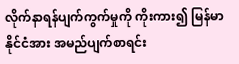လိုက်နာရန်ပျက်ကွက်မှုကို ကိုးကား၍ မြန်မာနိုင်ငံအား အမည်ပျက်စာရင်း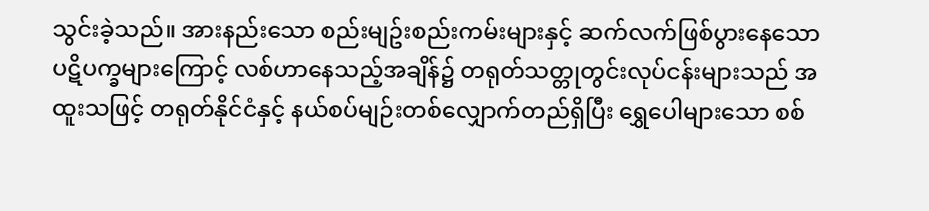သွင်းခဲ့သည်။ အားနည်းသော စည်းမျဥ်းစည်းကမ်းများနှင့် ဆက်လက်ဖြစ်ပွားနေသော ပဋိပက္ခများကြောင့် လစ်ဟာနေသည့်အချိန်၌ တရုတ်သတ္တုတွင်းလုပ်ငန်းများသည် အထူးသဖြင့် တရုတ်နိုင်ငံနှင့် နယ်စပ်မျဉ်းတစ်လျှောက်တည်ရှိပြီး ရွှေပေါများသော စစ်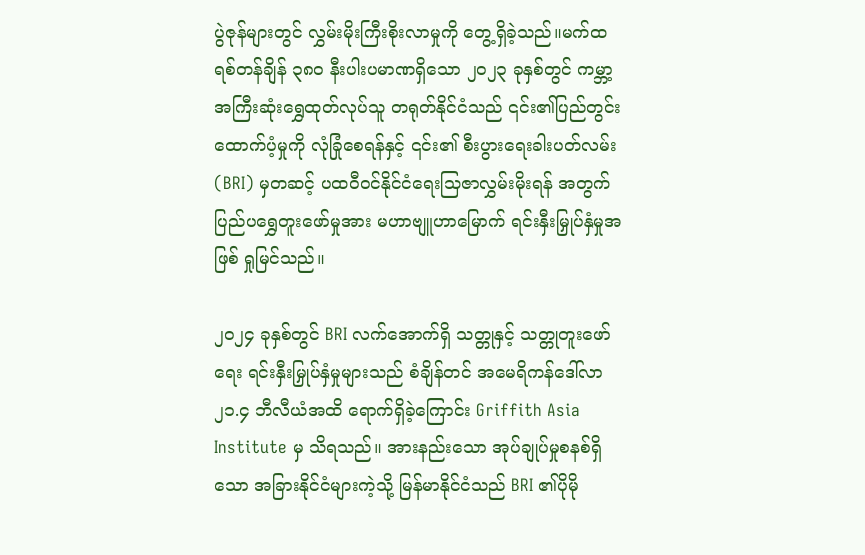ပွဲဇုန်များတွင် လွှမ်းမိုးကြီးစိုးလာမှုကို တွေ့ရှိခဲ့သည်။မက်ထရစ်တန်ချိန် ၃၈၀ နီးပါးပမာဏရှိသော ၂၀၂၃ ခုနှစ်တွင် ကမ္ဘာ့အကြီးဆုံးရွှေထုတ်လုပ်သူ တရုတ်နိုင်ငံသည် ၎င်း၏ပြည်တွင်းထောက်ပံ့မှုကို လုံခြုံစေရန်နှင့် ၎င်း၏ စီးပွားရေးခါးပတ်လမ်း(BRI) မှတဆင့် ပထဝီဝင်နိုင်ငံရေးသြဇာလွှမ်းမိုးရန် အတွက်ပြည်ပရွှေတူးဖော်မှုအား မဟာဗျူဟာမြောက် ရင်းနှီးမြှုပ်နှံမှုအဖြစ် ရှုမြင်သည်။

၂၀၂၄ ခုနှစ်တွင် BRI လက်အောက်ရှိ သတ္တုနှင့် သတ္တုတူးဖော်ရေး ရင်းနှီးမြှုပ်နှံမှုများသည် စံချိန်တင် အမေရိကန်ဒေါ်လာ ၂၁.၄ ဘီလီယံအထိ ရောက်ရှိခဲ့ကြောင်း Griffith Asia Institute မှ သိရသည်။ အားနည်းသော အုပ်ချုပ်မှုစနစ်ရှိသော အခြားနိုင်ငံများကဲ့သို့ မြန်မာနိုင်ငံသည် BRI ၏ပိုမို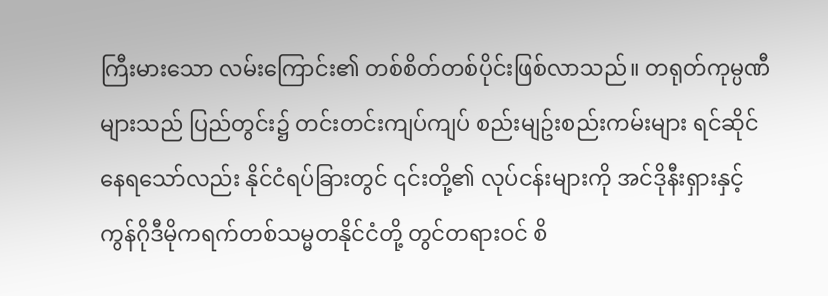ကြီးမားသော လမ်းကြောင်း၏ တစ်စိတ်တစ်ပိုင်းဖြစ်လာသည်။ တရုတ်ကုမ္ပဏီများသည် ပြည်တွင်း၌ တင်းတင်းကျပ်ကျပ် စည်းမျဥ်းစည်းကမ်းများ ရင်ဆိုင်နေရသော်လည်း နိုင်ငံရပ်ခြားတွင် ၎င်းတို့၏ လုပ်ငန်းများကို အင်ဒိုနီးရှားနှင့် ကွန်ဂိုဒီမိုကရက်တစ်သမ္မတနိုင်ငံတို့ တွင်တရားဝင် စိ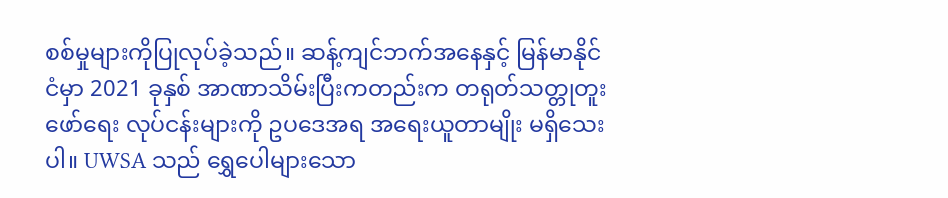စစ်မှုများကိုပြုလုပ်ခဲ့သည်။ ဆန့်ကျင်ဘက်အနေနှင့် မြန်မာနိုင်ငံမှာ 2021 ခုနှစ် အာဏာသိမ်းပြီးကတည်းက တရုတ်သတ္တုတူးဖော်ရေး လုပ်ငန်းများကို ဥပဒေအရ အရေးယူတာမျိုး မရှိသေးပါ။ UWSA သည် ရွှေပေါများသော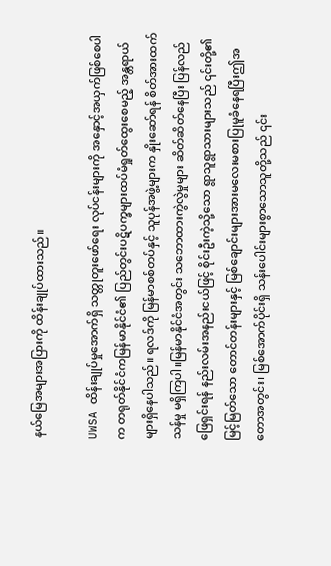နယ်မြေအများအပြားကို ထိန်းချုပ်ထားသည်။

UWSA ထိန်းချုပ်မှုအောက်ရှိ သတ္တုတူးဖော်ရေး လုပ်ငန်းများကို အနှောင့်အယှက်ဖြစ်စေပါက တရုတ်နိုင်ငံကမြန်မာနိုင်ငံ၏ ပြည်တွင်းပဋိပက္ခများထပ်မံရှုတ်ထွေးစေမည့် အန္တရာယ်များရှိနေပါသည်။ ရလဒ်ကို မြန်မာစစ်တပ်နှင့် သူပုန်အဖွဲ့များက နှိုးဆော်ရန် စိတ်အားထက်သန်မှု မရှိကြပါ။မြန်မာနိုင်ငံအတွင်း သဘောထားကွဲလွဲမှုများ ဆိတ်ဆိတ်နေပြီး ပြန်လည်ဖြေရှင်းရန် နည်းလမ်းအနည်းငယ်ဖြင့် စိုင်းဦးကဲ့သို့သော ရွာသူရွာသားများသည် ၎င်းတို့၏ မြင့်မြတ်သော တောင်တန်းများနှင့် မြစ်ချောင်းများအားမလေးမစားပြုမူခံနေရပြီးဤအတောအတွင်း၊ မြစ်အောက်ပိုင်းရှိ သန်းပေါင်းများစွာသောသူတို့သည် ၎င်း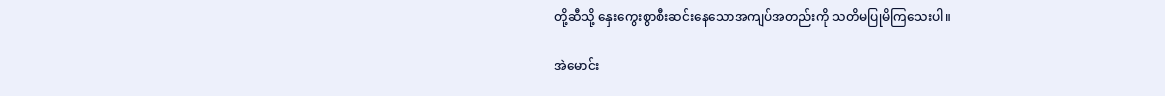တို့ဆီသို့ နှေးကွေးစွာစီးဆင်းနေသောအကျပ်အတည်းကို သတိမပြုမိကြသေးပါ။

အဲမောင်း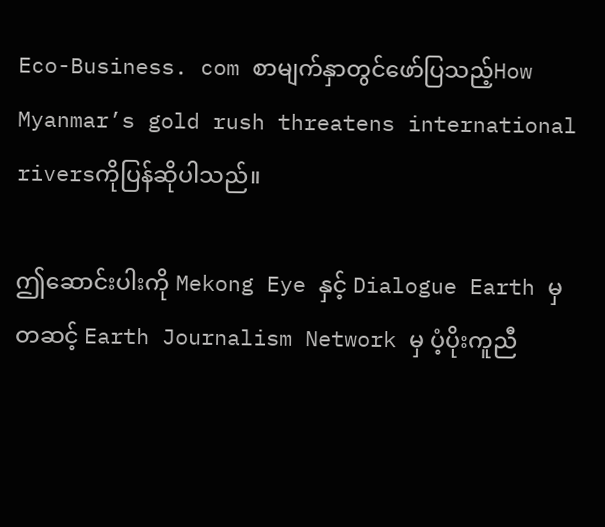Eco-Business. com စာမျက်နှာတွင်ဖော်ပြသည့်How Myanmar’s gold rush threatens international riversကိုပြန်ဆိုပါသည်။

ဤဆောင်းပါးကို Mekong Eye နှင့် Dialogue Earth မှတဆင့် Earth Journalism Network မှ ပံ့ပိုးကူညီ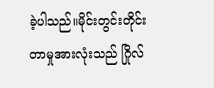ခဲ့ပါသည်။မိုင်းတွင်းတိုင်းတာမှုအားလုံးသည် ဂြိုလ်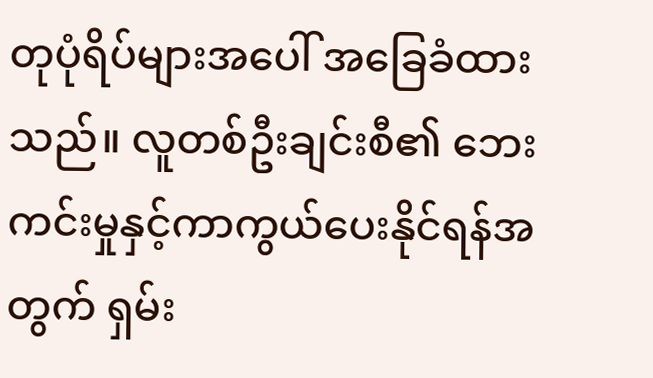တုပုံရိပ်များအပေါ် အခြေခံထားသည်။ လူတစ်ဦးချင်းစီ၏ ဘေးကင်းမှုနှင့်ကာကွယ်ပေးနိုင်ရန်အတွက် ရှမ်း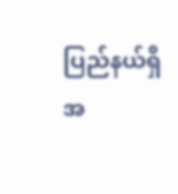ပြည်နယ်ရှိ အ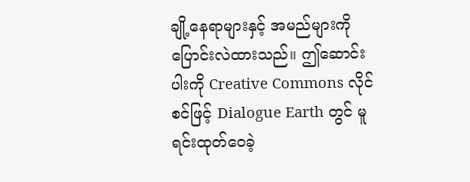ချို့နေရာများနှင့် အမည်များကို ပြောင်းလဲထားသည်။ ဤဆောင်းပါးကို Creative Commons လိုင်စင်ဖြင့် Dialogue Earth တွင် မူရင်းထုတ်ဝေခဲ့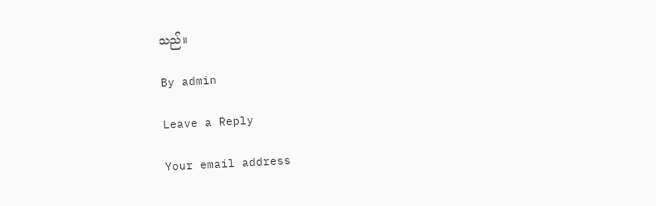သည်။

By admin

Leave a Reply

Your email address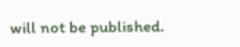will not be published.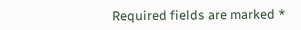Required fields are marked *